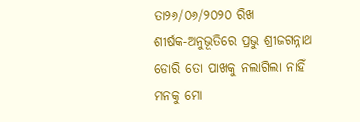ତା୨୬/୦୬/୨୦୨୦ ରିଖ
ଶୀର୍ଷକ-ଅନୁଭୂତିରେ ପ୍ରଭୁ ଶ୍ରୀଜଗନ୍ନାଥ
ଡୋରି ତୋ ପାଖକୁ ନଲାଗିଲା ନାହିଁ
ମନକୁ ମୋ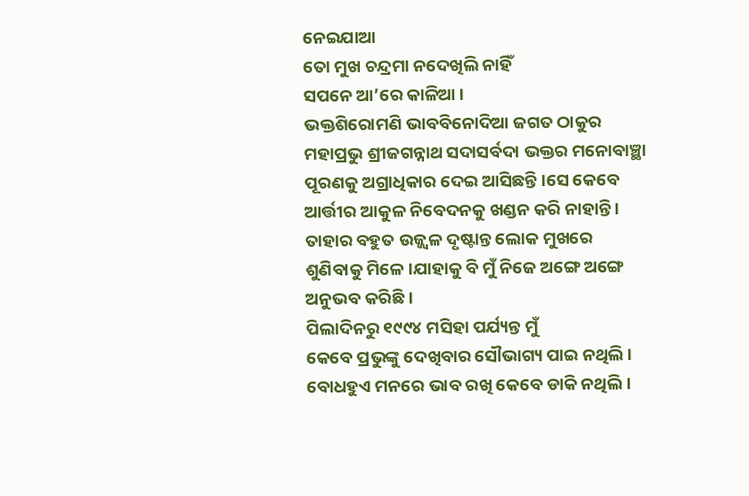ନେଇଯାଆ
ତୋ ମୁଖ ଚନ୍ଦ୍ରମା ନଦେଖିଲି ନାହିଁ
ସପନେ ଆ’ରେ କାଳିଆ ।
ଭକ୍ତଶିରୋମଣି ଭାବବିନୋଦିଆ ଜଗତ ଠାକୁର ମହାପ୍ରଭୁ ଶ୍ରୀଜଗନ୍ନାଥ ସଦାସର୍ବଦା ଭକ୍ତର ମନୋବାଞ୍ଛା
ପୂରଣକୁ ଅଗ୍ରାଧିକାର ଦେଇ ଆସିଛନ୍ତି ।ସେ କେବେ
ଆର୍ତ୍ତୀର ଆକୁଳ ନିବେଦନକୁ ଖଣ୍ଡନ କରି ନାହାନ୍ତି ।
ତାହାର ବହୁତ ଉଜ୍ଜ୍ବଳ ଦୃଷ୍ଟାନ୍ତ ଲୋକ ମୁଖରେ
ଶୁଣିବାକୁ ମିଳେ ।ଯାହାକୁ ବି ମୁଁ ନିଜେ ଅଙ୍ଗେ ଅଙ୍ଗେ
ଅନୁଭବ କରିଛି ।
ପିଲାଦିନରୁ ୧୯୯୪ ମସିହା ପର୍ଯ୍ୟନ୍ତ ମୁଁ
କେବେ ପ୍ରଭୁଙ୍କୁ ଦେଖିବାର ସୌଭାଗ୍ୟ ପାଇ ନଥିଲି ।
ବୋଧହୁଏ ମନରେ ଭାବ ରଖି କେବେ ଡାକି ନଥିଲି ।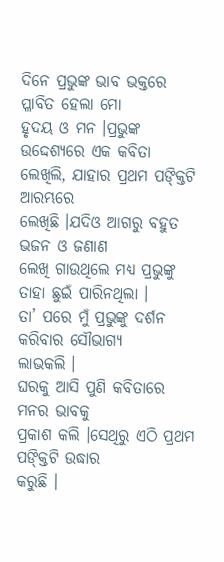ଦିନେ ପ୍ରଭୁଙ୍କ ଭାବ ଭକ୍ତରେ ପ୍ଳାବିତ ହେଲା ମୋ
ହୃଦୟ ଓ ମନ ।ପ୍ରଭୁଙ୍କ ଉଦ୍ଦେଶ୍ୟରେ ଏକ କବିତା
ଲେଖିଲି, ଯାହାର ପ୍ରଥମ ପଙ୍କ୍ତିଟି ଆରମ୍ଭରେ
ଲେଖିଛି ।ଯଦିଓ ଆଗରୁ ବହୁତ ଭଜନ ଓ ଜଣାଣ
ଲେଖି ଗାଉଥିଲେ ମଧ୍ୟ ପ୍ରଭୁଙ୍କୁ ତାହା ଛୁଇଁ ପାରିନଥିଲା ।
ତା’ ପରେ ମୁଁ ପ୍ରଭୁଙ୍କୁ ଦର୍ଶନ କରିବାର ସୌଭାଗ୍ୟ
ଲାଭକଲି ।
ଘରକୁ ଆସି ପୁଣି କବିତାରେ ମନର ଭାବକୁ
ପ୍ରକାଶ କଲି ।ସେଥିରୁ ଏଠି ପ୍ରଥମ ପଙ୍କ୍ତିଟି ଉଦ୍ଧାର
କରୁଛି ।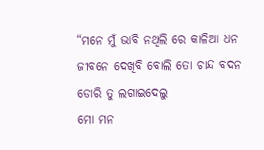“ମନେ ମୁଁ ଭାବି ନଥିଲି ରେ କାଳିଆ ଧନ
ଜୀବନେ ଦେଖିବି ବୋଲି ତୋ ଚାନ୍ଦ ବଦନ
ଡୋରି ତୁ ଲଗାଇଦେଲୁ
ମୋ ମନ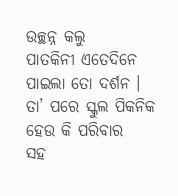ଉଚ୍ଛନ୍ନ କଲୁ
ପାତକିନୀ ଏତେଦିନେ ପାଇଲା ତୋ ଦର୍ଶନ ।
ତା’ ପରେ ସ୍କୁଲ ପିକନିକ ହେଉ କି ପରିବାର
ସହ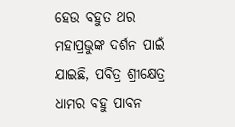ହେଉ ବହୁତ ଥର ମହାପ୍ରଭୁଙ୍କ ଦର୍ଶନ ପାଇଁ
ଯାଇଛି, ପବିତ୍ର ଶ୍ରୀକ୍ଷେତ୍ର ଧାମର ବହୁ ପାବନ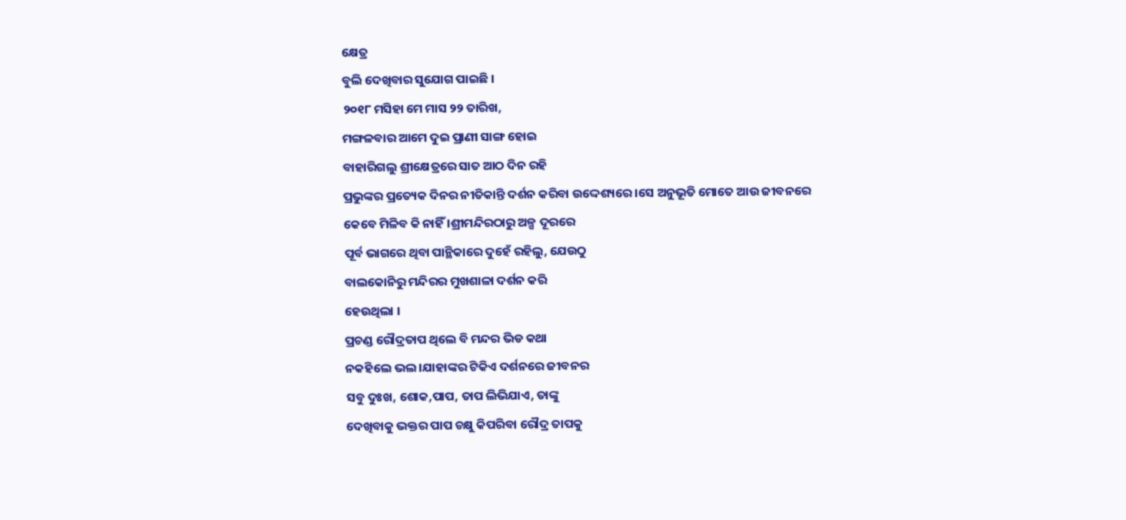କ୍ଷେତ୍ର
ବୁଲି ଦେଖିବାର ସୁଯୋଗ ପାଇଛି ।
୨୦୧୮ ମସିହା ମେ ମାସ ୨୨ ତାରିଖ,
ମଙ୍ଗଳବାର ଆମେ ଦୁଇ ପ୍ରାଣୀ ସାଙ୍ଗ ହୋଇ
ବାହାରିଗଲୁ ଶ୍ରୀକ୍ଷେତ୍ରରେ ସାତ ଆଠ ଦିନ ରହି
ପ୍ରଭୁଙ୍କର ପ୍ରତ୍ୟେକ ଦିନର ନୀତିକାନ୍ତି ଦର୍ଶନ କରିବା ଉଦ୍ଦେଶ୍ୟରେ ।ସେ ଅନୁଭୂତି ମୋତେ ଆଉ ଜୀବନରେ
କେବେ ମିଳିବ କି ନାହିଁ ।ଶ୍ରୀମନ୍ଦିରଠାରୁ ଅଳ୍ପ ଦୂରରେ
ପୂର୍ବ ଭାଗରେ ଥିବା ପାନ୍ଥିକାରେ ଦୁହେଁ ରହିଲୁ, ଯେଉଠୁ
ବାଲକୋନିରୁ ମନ୍ଦିରର ମୁଖଶାଳା ଦର୍ଶନ କରି
ହେଉଥିଲା ।
ପ୍ରଚଣ୍ଡ ରୌଦ୍ରତାପ ଥିଲେ ବି ମନ୍ଦର ଭିଡ କଥା
ନକହିଲେ ଭଲ ।ଯାହାଙ୍କର ଟିକିଏ ଦର୍ଶନରେ ଜୀବନର
ସବୁ ଦୁଃଖ, ଶୋକ,ପାପ, ତାପ ଲିଭିଯାଏ, ତାଙ୍କୁ
ଦେଖିବାକୁ ଭକ୍ତର ପାପ ଚକ୍ଷୁ କିପରିବା ରୌଦ୍ର ତାପକୁ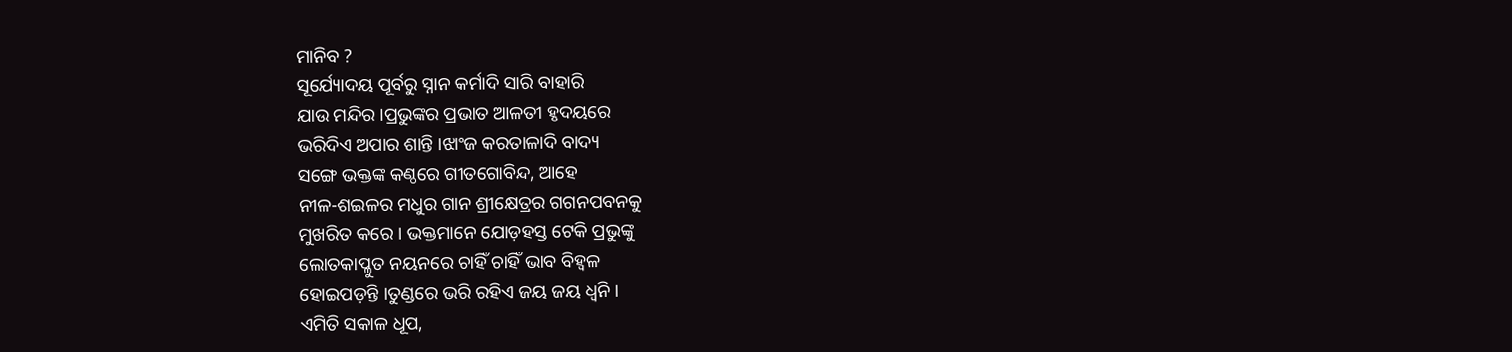ମାନିବ ?
ସୂର୍ଯ୍ୟୋଦୟ ପୂର୍ବରୁ ସ୍ନାନ କର୍ମାଦି ସାରି ବାହାରି
ଯାଉ ମନ୍ଦିର ।ପ୍ରଭୁଙ୍କର ପ୍ରଭାତ ଆଳତୀ ହୃଦୟରେ
ଭରିଦିଏ ଅପାର ଶାନ୍ତି ।ଝାଂଜ କରତାଳାଦି ବାଦ୍ୟ
ସଙ୍ଗେ ଭକ୍ତଙ୍କ କଣ୍ଠରେ ଗୀତଗୋବିନ୍ଦ, ଆହେ
ନୀଳ-ଶଇଳର ମଧୁର ଗାନ ଶ୍ରୀକ୍ଷେତ୍ରର ଗଗନପବନକୁ
ମୁଖରିତ କରେ । ଭକ୍ତମାନେ ଯୋଡ଼ହସ୍ତ ଟେକି ପ୍ରଭୁଙ୍କୁ
ଲୋତକାପ୍ଳୁତ ନୟନରେ ଚାହିଁ ଚାହିଁ ଭାବ ବିହ୍ବଳ
ହୋଇପଡ଼ନ୍ତି ।ତୁଣ୍ଡରେ ଭରି ରହିଏ ଜୟ ଜୟ ଧ୍ବନି ।
ଏମିତି ସକାଳ ଧୂପ,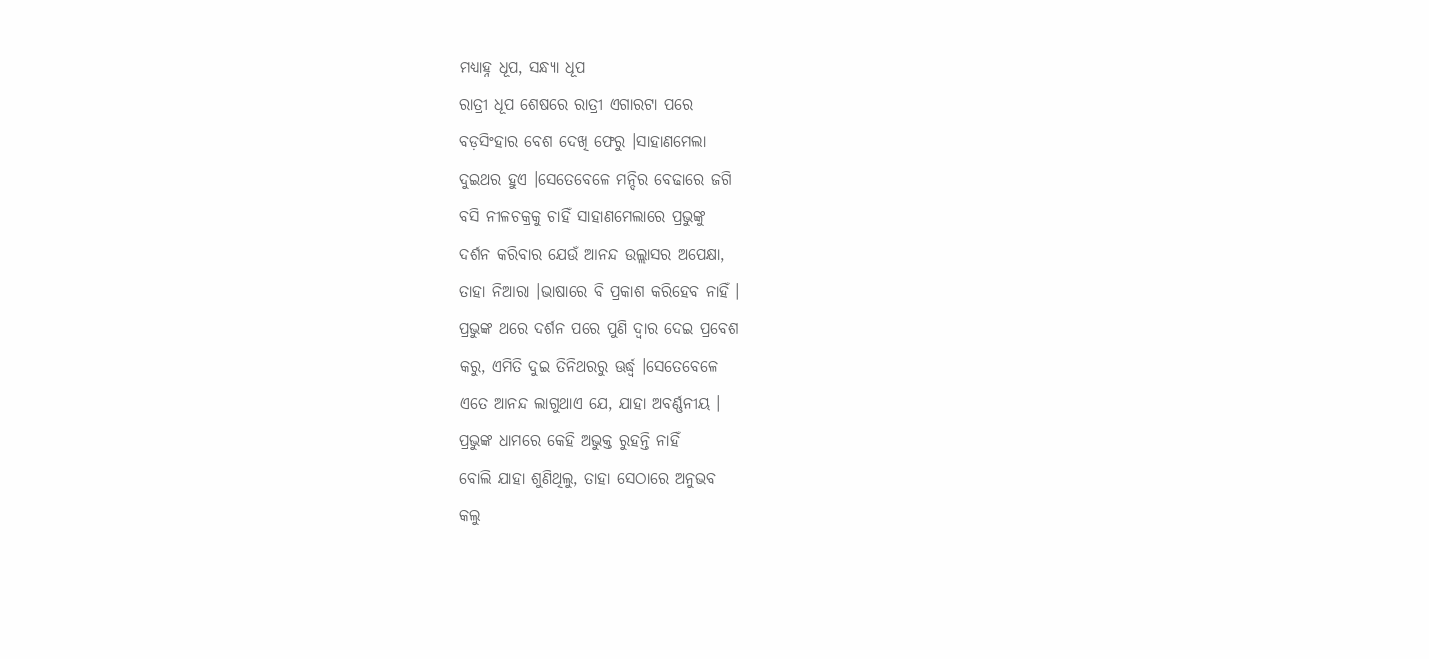ମଧ୍ୟାହ୍ନ ଧୂପ, ସନ୍ଧ୍ୟା ଧୂପ
ରାତ୍ରୀ ଧୂପ ଶେଷରେ ରାତ୍ରୀ ଏଗାରଟା ପରେ
ବଡ଼ସିଂହାର ବେଶ ଦେଖି ଫେରୁ ।ସାହାଣମେଲା
ଦୁଇଥର ହୁଏ ।ସେତେବେଳେ ମନ୍ଦିର ବେଢାରେ ଜଗି
ବସି ନୀଳଚକ୍ରକୁ ଚାହିଁ ସାହାଣମେଲାରେ ପ୍ରଭୁଙ୍କୁ
ଦର୍ଶନ କରିବାର ଯେଉଁ ଆନନ୍ଦ ଉଲ୍ଲାସର ଅପେକ୍ଷା,
ତାହା ନିଆରା ।ଭାଷାରେ ବି ପ୍ରକାଶ କରିହେବ ନାହିଁ ।
ପ୍ରଭୁଙ୍କ ଥରେ ଦର୍ଶନ ପରେ ପୁଣି ଦ୍ବାର ଦେଇ ପ୍ରବେଶ
କରୁ, ଏମିତି ଦୁଇ ତିନିଥରରୁ ଊର୍ଦ୍ଧ୍ଵ ।ସେତେବେଳେ
ଏତେ ଆନନ୍ଦ ଲାଗୁଥାଏ ଯେ, ଯାହା ଅବର୍ଣ୍ଣନୀୟ ।
ପ୍ରଭୁଙ୍କ ଧାମରେ କେହି ଅଭୁକ୍ତ ରୁହନ୍ତି ନାହିଁ
ବୋଲି ଯାହା ଶୁଣିଥିଲୁ, ତାହା ସେଠାରେ ଅନୁଭବ
କଲୁ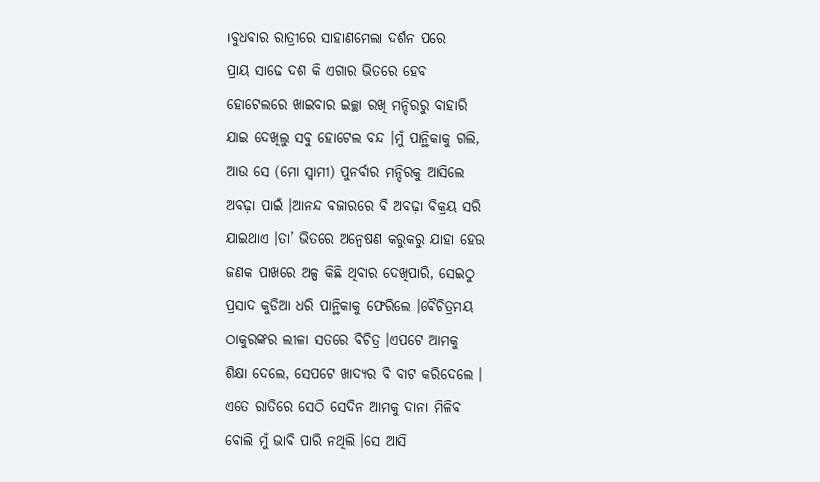।ବୁଧବାର ରାତ୍ରୀରେ ସାହାଣମେଲା ଦର୍ଶନ ପରେ
ପ୍ରାୟ ସାଢେ ଦଶ କି ଏଗାର ଭିତରେ ହେବ
ହୋଟେଲରେ ଖାଇବାର ଇଚ୍ଛା ରଖି ମନ୍ଦିରରୁ ବାହାରି
ଯାଇ ଦେଖିଲୁ ସବୁ ହୋଟେଲ ବନ୍ଦ ।ମୁଁ ପାନ୍ଥିକାକୁ ଗଲି,
ଆଉ ସେ (ମୋ ସ୍ବାମୀ) ପୁନର୍ବାର ମନ୍ଦିରକୁ ଆସିଲେ
ଅବଢ଼ା ପାଇଁ ।ଆନନ୍ଦ ବଜାରରେ ବି ଅବଢ଼ା ବିକ୍ରୟ ସରି
ଯାଇଥାଏ ।ତା’ ଭିତରେ ଅନ୍ବେଷଣ କରୁକରୁ ଯାହା ହେଉ
ଜଣକ ପାଖରେ ଅଳ୍ପ କିଛି ଥିବାର ଦେଖିପାରି, ସେଇଠୁ
ପ୍ରସାଦ କୁଡିଆ ଧରି ପାନ୍ଥିକାକୁ ଫେରିଲେ ।ବୈଚିତ୍ରମୟ
ଠାକୁରଙ୍କର ଲୀଳା ସତରେ ବିଚିତ୍ର ।ଏପଟେ ଆମକୁ
ଶିକ୍ଷା ଦେଲେ, ସେପଟେ ଖାଦ୍ୟର ବି ବାଟ କରିଦେଲେ ।
ଏତେ ରାତିରେ ସେଠି ସେଦିନ ଆମକୁ ଦାନା ମିଳିବ
ବୋଲି ମୁଁ ଭାବି ପାରି ନଥିଲି ।ସେ ଆସି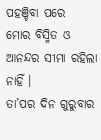ପହଞ୍ଚିବା ପରେ
ମୋର ବିସ୍ମିତ ଓ ଆନନ୍ଦର ସୀମା ରହିଲା ନାହିଁ ।
ତା’ପର ଦିନ ଗୁରୁବାର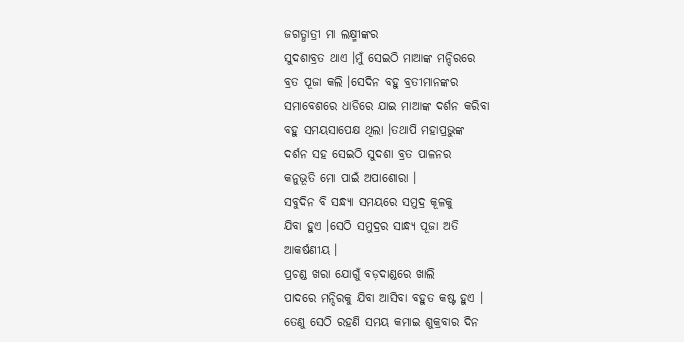ଜଗତ୍ଧାତ୍ରୀ ମା ଲକ୍ଷ୍ମୀଙ୍କର
ସୁଦଶାବ୍ରତ ଥାଏ ।ମୁଁ ସେଇଠି ମାଆଙ୍କ ମନ୍ଦିରରେ
ବ୍ରତ ପୂଜା କଲି ।ସେଦିନ ବହୁ ବ୍ରତୀମାନଙ୍କର
ସମାବେଶରେ ଧାଡିରେ ଯାଇ ମାଆଙ୍କ ଦର୍ଶନ କରିବା
ବହୁ ସମୟସାପେକ୍ଷ ଥିଲା ।ତଥାପି ମହାପ୍ରଭୁଙ୍କ
ଦର୍ଶନ ସହ ସେଇଠି ସୁଦଶା ବ୍ରତ ପାଳନର
କନୁଭୂତି ମୋ ପାଇଁ ଅପାଶୋରା ।
ସବୁଦିନ ବି ସନ୍ଧ୍ୟା ସମୟରେ ସମୁଦ୍ର କୂଳକୁ
ଯିବା ହୁଏ ।ସେଠି ସମୁଦ୍ରର ସାନ୍ଧ୍ୟ ପୂଜା ଅତି
ଆକର୍ଷଣୀୟ ।
ପ୍ରଚଣ୍ଡ ଖରା ଯୋଗୁଁ ବଡ଼ଦାଣ୍ଡରେ ଖାଲି
ପାଦରେ ମନ୍ଦିରକୁ ଯିବା ଆସିବା ବହୁତ କଷ୍ଟ ହୁଏ ।
ତେଣୁ ସେଠି ରହଣି ସମୟ କମାଇ ଶୁକ୍ରବାର ଦିନ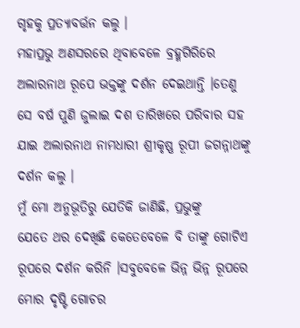ଗୃହକୁ ପ୍ରତ୍ୟାବର୍ତ୍ତନ କଲୁ ।
ମହାପ୍ରଭୁ ଅଣସରରେ ଥିବାବେଳେ ବ୍ରହ୍ମଗିରିରେ
ଅଲାରନାଥ ରୂପେ ଭକ୍ତଙ୍କୁ ଦର୍ଶନ ଦେଇଥାନ୍ତି ।ତେଣୁ
ସେ ବର୍ଷ ପୁଣି ଜୁଲାଇ ଦଶ ତାରିଖରେ ପରିବାର ସହ
ଯାଇ ଅଲାରନାଥ ନାମଧାରୀ ଶ୍ରୀକୃଷ୍ଣ ରୂପୀ ଜଗନ୍ନାଥଙ୍କୁ
ଦର୍ଶନ କଲୁ ।
ମୁଁ ମୋ ଅନୁଭୂତିରୁ ଯେତିକି ଜାଣିଛି, ପ୍ରଭୁଙ୍କୁ
ଯେତେ ଥର ଦେଖିଛି କେତେବେଳେ ବି ତାଙ୍କୁ ଗୋଟିଏ
ରୂପରେ ଦର୍ଶନ କରିନି ।ସବୁବେଳେ ଭିନ୍ନ ଭିନ୍ନ ରୂପରେ
ମୋର ଦୃଷ୍ଟି ଗୋଚର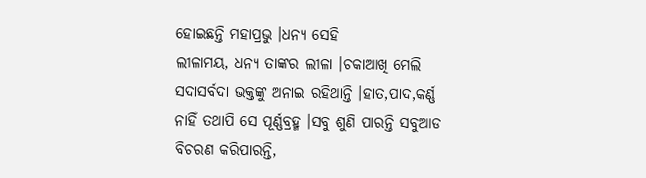ହୋଇଛନ୍ତି ମହାପ୍ରଭୁ ।ଧନ୍ୟ ସେହି
ଲୀଳାମୟ, ଧନ୍ୟ ତାଙ୍କର ଲୀଳା ।ଚକାଆଖି ମେଲି
ସଦାସର୍ବଦା ଭକ୍ତଙ୍କୁ ଅନାଇ ରହିଥାନ୍ତି ।ହାତ,ପାଦ,କର୍ଣ୍ଣ
ନାହିଁ ତଥାପି ସେ ପୂର୍ଣ୍ଣବ୍ରହ୍ମ ।ସବୁ ଶୁଣି ପାରନ୍ତି ସବୁଆଡ
ବିଚରଣ କରିପାରନ୍ତି,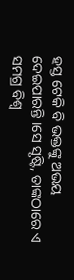ହସ୍ତ ଟେକି ବି ଭକ୍ତଙ୍କୁ ଅଭୟ
ଦେଇପାରନ୍ତି ।ସେ ସୃଷ୍ଟି, ତାଙ୍କଠାରେ ଏ ସମଗ୍ର ବିଶ୍ବ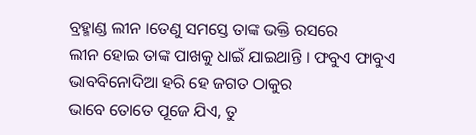ବ୍ରହ୍ମାଣ୍ଡ ଲୀନ ।ତେଣୁ ସମସ୍ତେ ତାଙ୍କ ଭକ୍ତି ରସରେ
ଲୀନ ହୋଇ ତାଙ୍କ ପାଖକୁ ଧାଇଁ ଯାଇଥାନ୍ତି । ଫବୁଏ ଫାବୁଏ
ଭାବବିନୋଦିଆ ହରି ହେ ଜଗତ ଠାକୁର
ଭାବେ ତୋତେ ପୂଜେ ଯିଏ, ତୁ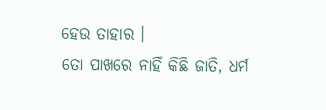ହେଉ ତାହାର ।
ତୋ ପାଖରେ ନାହିଁ କିଛି ଜାତି, ଧର୍ମ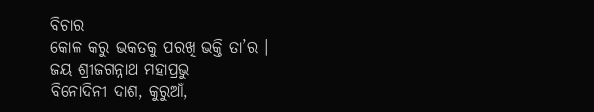ବିଚାର
କୋଳ କରୁ ଭକତକୁ ପରଖି ଭକ୍ତି ତା’ର ।
ଜୟ ଶ୍ରୀଜଗନ୍ନାଥ ମହାପ୍ରଭୁ
ବିନୋଦିନୀ ଦାଶ, କୁରୁଆଁ,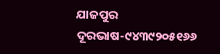ଯାଜପୁର
ଦୂରଭାଷ-୯୪୩୯୨୦୫୧୬୬